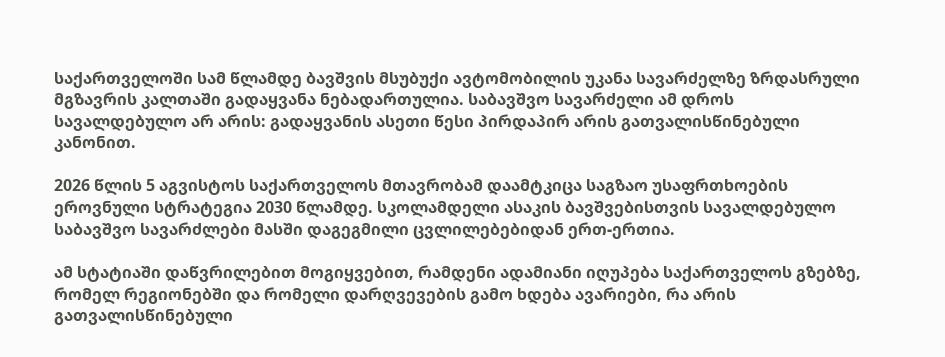საქართველოში სამ წლამდე ბავშვის მსუბუქი ავტომობილის უკანა სავარძელზე ზრდასრული მგზავრის კალთაში გადაყვანა ნებადართულია. საბავშვო სავარძელი ამ დროს სავალდებულო არ არის: გადაყვანის ასეთი წესი პირდაპირ არის გათვალისწინებული კანონით.

2026 წლის 5 აგვისტოს საქართველოს მთავრობამ დაამტკიცა საგზაო უსაფრთხოების ეროვნული სტრატეგია 2030 წლამდე. სკოლამდელი ასაკის ბავშვებისთვის სავალდებულო საბავშვო სავარძლები მასში დაგეგმილი ცვლილებებიდან ერთ-ერთია.

ამ სტატიაში დაწვრილებით მოგიყვებით, რამდენი ადამიანი იღუპება საქართველოს გზებზე, რომელ რეგიონებში და რომელი დარღვევების გამო ხდება ავარიები, რა არის გათვალისწინებული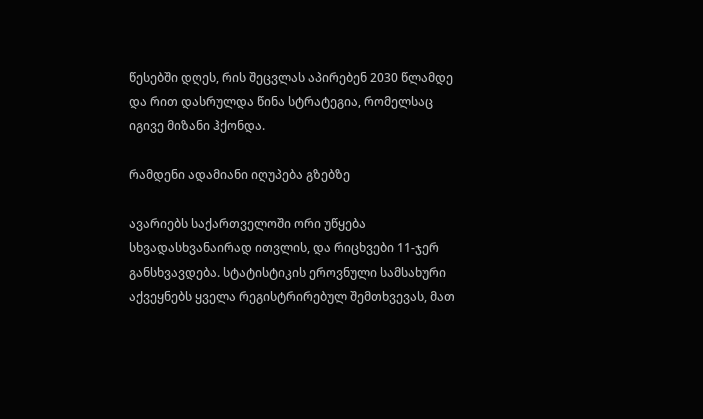წესებში დღეს, რის შეცვლას აპირებენ 2030 წლამდე და რით დასრულდა წინა სტრატეგია, რომელსაც იგივე მიზანი ჰქონდა.

რამდენი ადამიანი იღუპება გზებზე

ავარიებს საქართველოში ორი უწყება სხვადასხვანაირად ითვლის, და რიცხვები 11-ჯერ განსხვავდება. სტატისტიკის ეროვნული სამსახური აქვეყნებს ყველა რეგისტრირებულ შემთხვევას, მათ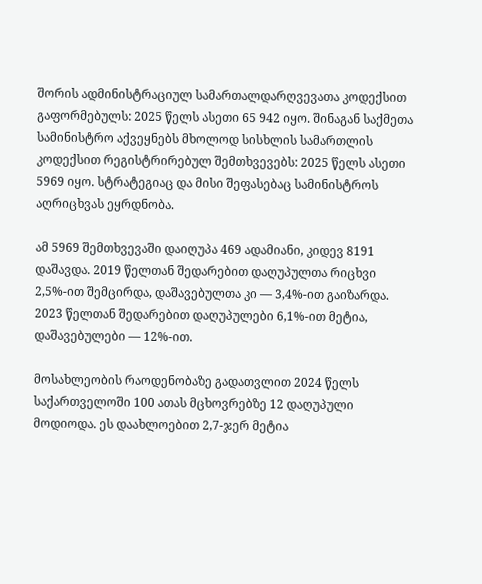შორის ადმინისტრაციულ სამართალდარღვევათა კოდექსით გაფორმებულს: 2025 წელს ასეთი 65 942 იყო. შინაგან საქმეთა სამინისტრო აქვეყნებს მხოლოდ სისხლის სამართლის კოდექსით რეგისტრირებულ შემთხვევებს: 2025 წელს ასეთი 5969 იყო. სტრატეგიაც და მისი შეფასებაც სამინისტროს აღრიცხვას ეყრდნობა.

ამ 5969 შემთხვევაში დაიღუპა 469 ადამიანი, კიდევ 8191 დაშავდა. 2019 წელთან შედარებით დაღუპულთა რიცხვი 2,5%-ით შემცირდა, დაშავებულთა კი — 3,4%-ით გაიზარდა. 2023 წელთან შედარებით დაღუპულები 6,1%-ით მეტია, დაშავებულები — 12%-ით.

მოსახლეობის რაოდენობაზე გადათვლით 2024 წელს საქართველოში 100 ათას მცხოვრებზე 12 დაღუპული მოდიოდა. ეს დაახლოებით 2,7-ჯერ მეტია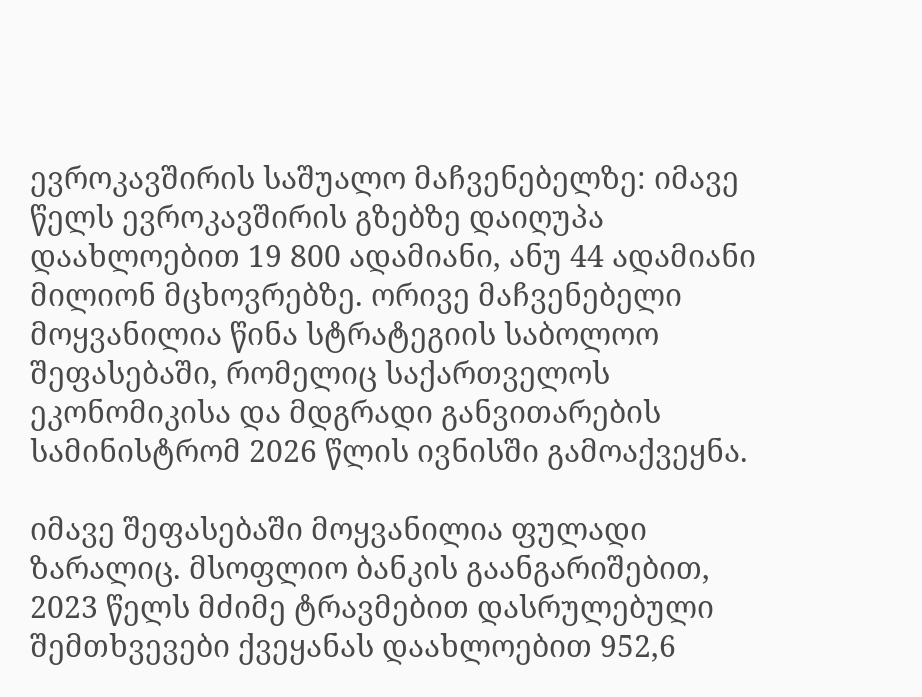ევროკავშირის საშუალო მაჩვენებელზე: იმავე წელს ევროკავშირის გზებზე დაიღუპა დაახლოებით 19 800 ადამიანი, ანუ 44 ადამიანი მილიონ მცხოვრებზე. ორივე მაჩვენებელი მოყვანილია წინა სტრატეგიის საბოლოო შეფასებაში, რომელიც საქართველოს ეკონომიკისა და მდგრადი განვითარების სამინისტრომ 2026 წლის ივნისში გამოაქვეყნა.

იმავე შეფასებაში მოყვანილია ფულადი ზარალიც. მსოფლიო ბანკის გაანგარიშებით, 2023 წელს მძიმე ტრავმებით დასრულებული შემთხვევები ქვეყანას დაახლოებით 952,6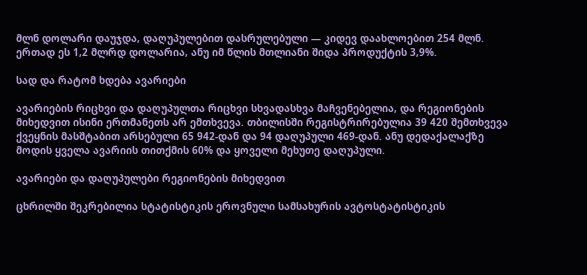მლნ დოლარი დაუჯდა, დაღუპულებით დასრულებული — კიდევ დაახლოებით 254 მლნ. ერთად ეს 1,2 მლრდ დოლარია, ანუ იმ წლის მთლიანი შიდა პროდუქტის 3,9%.

სად და რატომ ხდება ავარიები

ავარიების რიცხვი და დაღუპულთა რიცხვი სხვადასხვა მაჩვენებელია, და რეგიონების მიხედვით ისინი ერთმანეთს არ ემთხვევა. თბილისში რეგისტრირებულია 39 420 შემთხვევა ქვეყნის მასშტაბით არსებული 65 942-დან და 94 დაღუპული 469-დან. ანუ დედაქალაქზე მოდის ყველა ავარიის თითქმის 60% და ყოველი მეხუთე დაღუპული.

ავარიები და დაღუპულები რეგიონების მიხედვით

ცხრილში შეკრებილია სტატისტიკის ეროვნული სამსახურის ავტოსტატისტიკის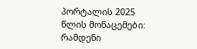პორტალის 2025 წლის მონაცემები: რამდენი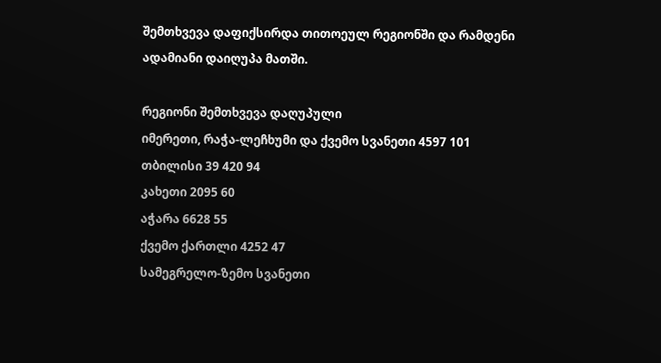შემთხვევა დაფიქსირდა თითოეულ რეგიონში და რამდენი ადამიანი დაიღუპა მათში.

რეგიონი შემთხვევა დაღუპული
იმერეთი, რაჭა-ლეჩხუმი და ქვემო სვანეთი 4597 101
თბილისი 39 420 94
კახეთი 2095 60
აჭარა 6628 55
ქვემო ქართლი 4252 47
სამეგრელო-ზემო სვანეთი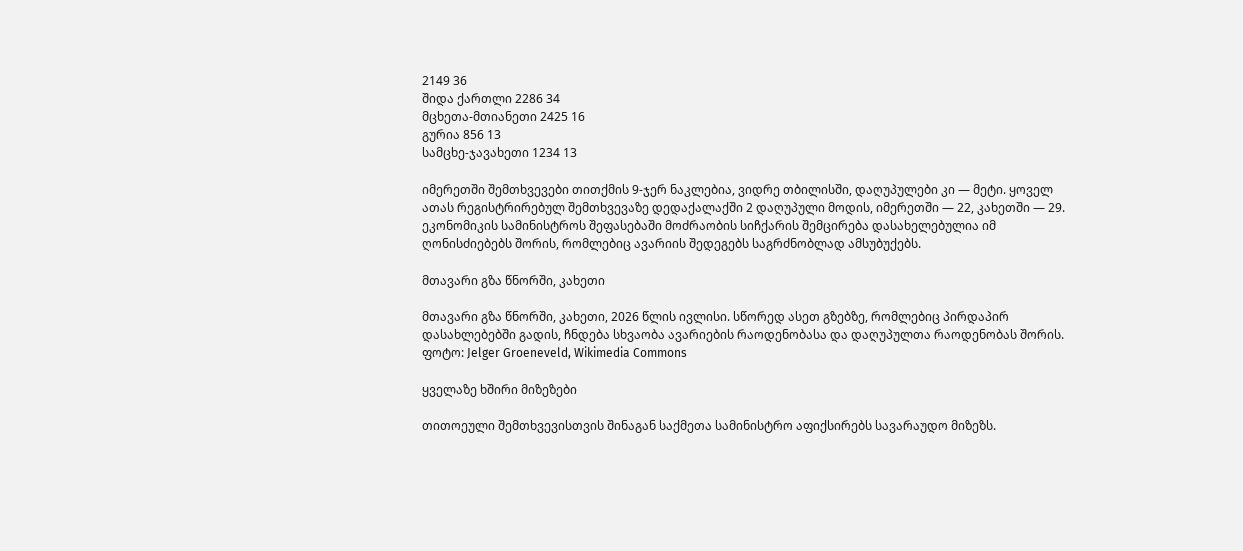2149 36
შიდა ქართლი 2286 34
მცხეთა-მთიანეთი 2425 16
გურია 856 13
სამცხე-ჯავახეთი 1234 13

იმერეთში შემთხვევები თითქმის 9-ჯერ ნაკლებია, ვიდრე თბილისში, დაღუპულები კი — მეტი. ყოველ ათას რეგისტრირებულ შემთხვევაზე დედაქალაქში 2 დაღუპული მოდის, იმერეთში — 22, კახეთში — 29. ეკონომიკის სამინისტროს შეფასებაში მოძრაობის სიჩქარის შემცირება დასახელებულია იმ ღონისძიებებს შორის, რომლებიც ავარიის შედეგებს საგრძნობლად ამსუბუქებს.

მთავარი გზა წნორში, კახეთი

მთავარი გზა წნორში, კახეთი, 2026 წლის ივლისი. სწორედ ასეთ გზებზე, რომლებიც პირდაპირ დასახლებებში გადის, ჩნდება სხვაობა ავარიების რაოდენობასა და დაღუპულთა რაოდენობას შორის. ფოტო: Jelger Groeneveld, Wikimedia Commons

ყველაზე ხშირი მიზეზები

თითოეული შემთხვევისთვის შინაგან საქმეთა სამინისტრო აფიქსირებს სავარაუდო მიზეზს.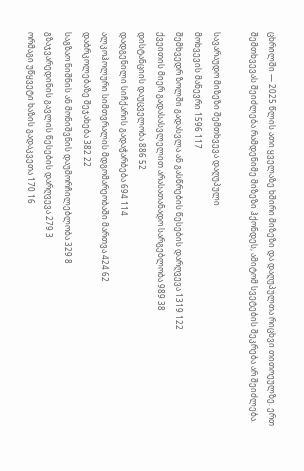ცხრილში — 2025 წლის ათი ყველაზე ხშირი მიზეზი და დაღუპულთა რიცხვი თითოეულზე. ერთ შემთხვევას შეიძლება რამდენიმე მიზეზი ჰქონდეს, ამიტომ სვეტების შეკრება არ შეიძლება.

სავარაუდო მიზეზი შემთხვევა დაღუპული
მოხვევის მანევრი 1596 117
შემხვედრ ზოლში გადასვლა ან გასწრების წესების დარღვევა 1319 122
ქვეითის მიერ გადასასვლელით არასათანადო სარგებლობა 989 38
დისტანციის დაუცველობა 886 52
დადგენილი სიჩქარის გადაჭარბება 694 114
ალკოჰოლური სიმთვრალის მდგომარეობაში მართვა 424 62
დაბრკოლებაზე შეჯახება 382 22
საგზაო ნიშნის ან მონიშვნის დაუმორჩილებლობა 329 8
გზაჯვარედინის გავლის წესების დარღვევა 279 3
ორმაგი უწყვეტი ხაზის გადაკვეთა 170 16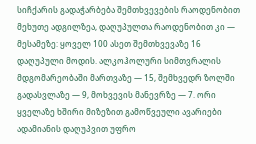სიჩქარის გადაჭარბება შემთხვევების რაოდენობით მეხუთე ადგილზეა, დაღუპულთა რაოდენობით კი — მესამეზე: ყოველ 100 ასეთ შემთხვევაზე 16 დაღუპული მოდის. ალკოჰოლური სიმთვრალის მდგომარეობაში მართვაზე — 15, შემხვედრ ზოლში გადასვლაზე — 9, მოხვევის მანევრზე — 7. ორი ყველაზე ხშირი მიზეზით გამოწვეული ავარიები ადამიანის დაღუპვით უფრო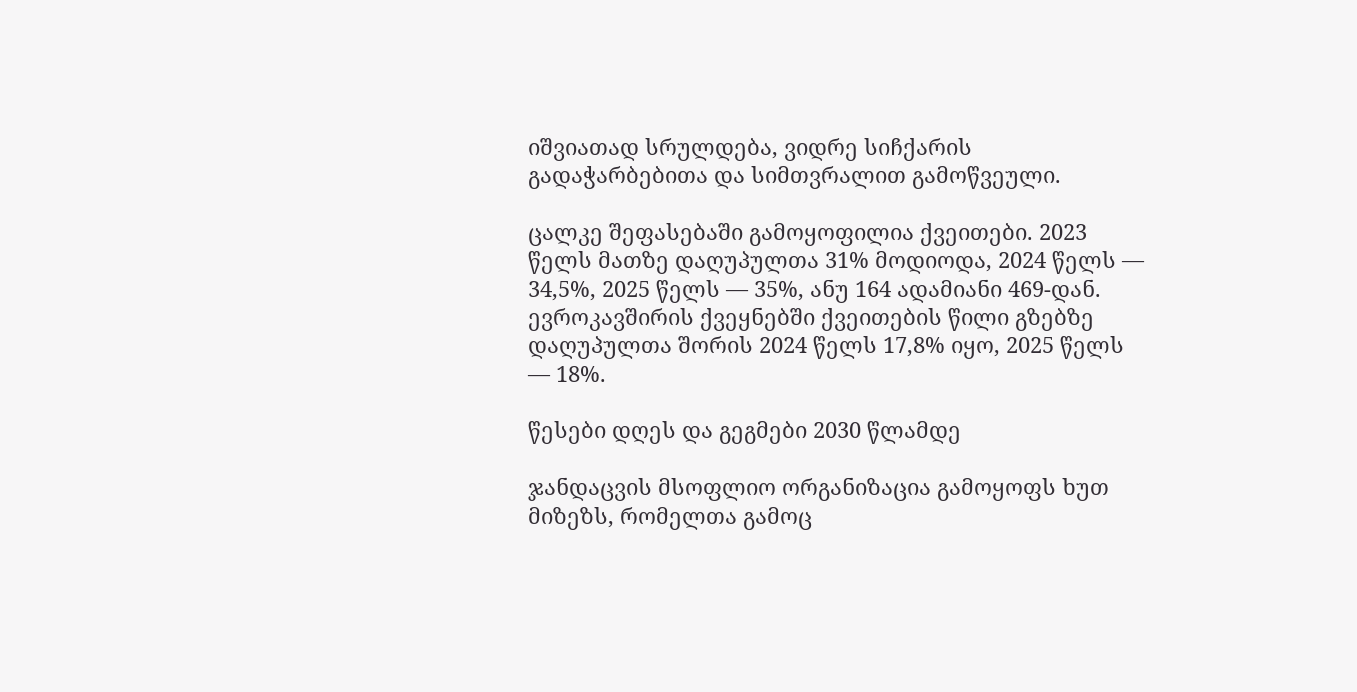იშვიათად სრულდება, ვიდრე სიჩქარის გადაჭარბებითა და სიმთვრალით გამოწვეული.

ცალკე შეფასებაში გამოყოფილია ქვეითები. 2023 წელს მათზე დაღუპულთა 31% მოდიოდა, 2024 წელს — 34,5%, 2025 წელს — 35%, ანუ 164 ადამიანი 469-დან. ევროკავშირის ქვეყნებში ქვეითების წილი გზებზე დაღუპულთა შორის 2024 წელს 17,8% იყო, 2025 წელს — 18%.

წესები დღეს და გეგმები 2030 წლამდე

ჯანდაცვის მსოფლიო ორგანიზაცია გამოყოფს ხუთ მიზეზს, რომელთა გამოც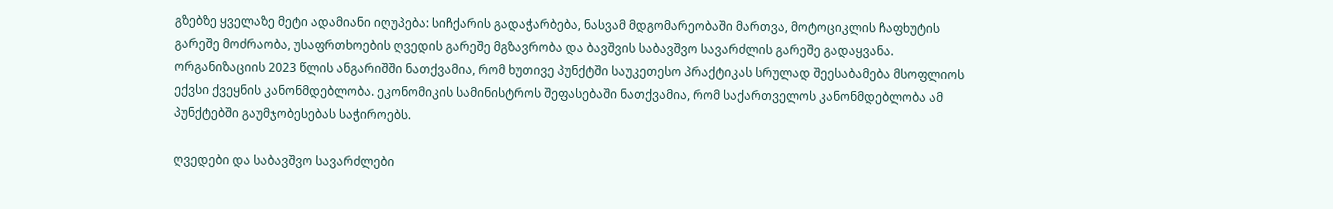გზებზე ყველაზე მეტი ადამიანი იღუპება: სიჩქარის გადაჭარბება, ნასვამ მდგომარეობაში მართვა, მოტოციკლის ჩაფხუტის გარეშე მოძრაობა, უსაფრთხოების ღვედის გარეშე მგზავრობა და ბავშვის საბავშვო სავარძლის გარეშე გადაყვანა. ორგანიზაციის 2023 წლის ანგარიშში ნათქვამია, რომ ხუთივე პუნქტში საუკეთესო პრაქტიკას სრულად შეესაბამება მსოფლიოს ექვსი ქვეყნის კანონმდებლობა. ეკონომიკის სამინისტროს შეფასებაში ნათქვამია, რომ საქართველოს კანონმდებლობა ამ პუნქტებში გაუმჯობესებას საჭიროებს.

ღვედები და საბავშვო სავარძლები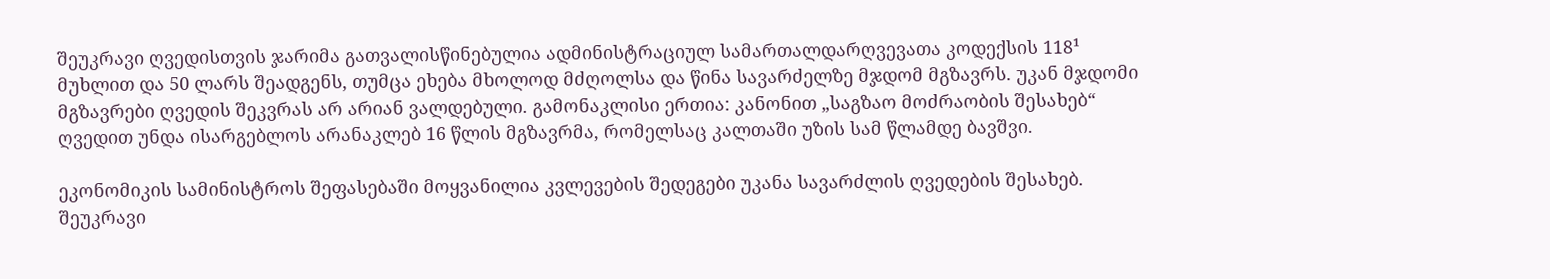შეუკრავი ღვედისთვის ჯარიმა გათვალისწინებულია ადმინისტრაციულ სამართალდარღვევათა კოდექსის 118¹ მუხლით და 50 ლარს შეადგენს, თუმცა ეხება მხოლოდ მძღოლსა და წინა სავარძელზე მჯდომ მგზავრს. უკან მჯდომი მგზავრები ღვედის შეკვრას არ არიან ვალდებული. გამონაკლისი ერთია: კანონით „საგზაო მოძრაობის შესახებ“ ღვედით უნდა ისარგებლოს არანაკლებ 16 წლის მგზავრმა, რომელსაც კალთაში უზის სამ წლამდე ბავშვი.

ეკონომიკის სამინისტროს შეფასებაში მოყვანილია კვლევების შედეგები უკანა სავარძლის ღვედების შესახებ. შეუკრავი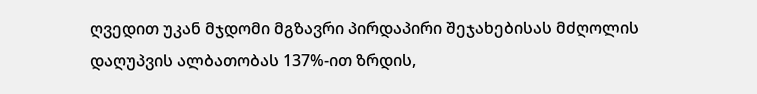ღვედით უკან მჯდომი მგზავრი პირდაპირი შეჯახებისას მძღოლის დაღუპვის ალბათობას 137%-ით ზრდის,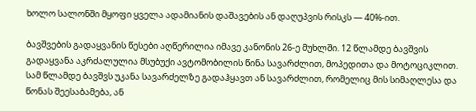ხოლო სალონში მყოფი ყველა ადამიანის დაშავების ან დაღუპვის რისკს — 40%-ით.

ბავშვების გადაყვანის წესები აღწერილია იმავე კანონის 26-ე მუხლში. 12 წლამდე ბავშვის გადაყვანა აკრძალულია მსუბუქი ავტომობილის წინა სავარძლით, მოპედითა და მოტოციკლით. სამ წლამდე ბავშვს უკანა სავარძელზე გადაჰყავთ ან სავარძლით, რომელიც მის სიმაღლესა და წონას შეესაბამება, ან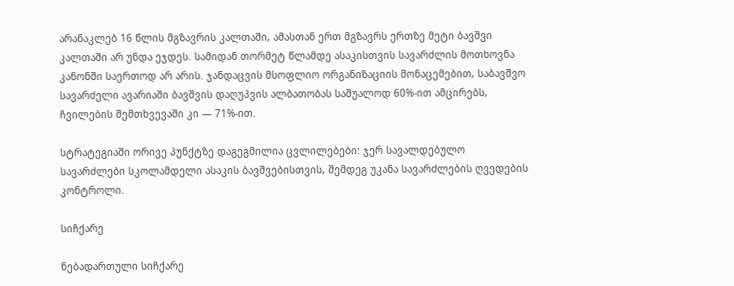არანაკლებ 16 წლის მგზავრის კალთაში, ამასთან ერთ მგზავრს ერთზე მეტი ბავშვი კალთაში არ უნდა ეჯდეს. სამიდან თორმეტ წლამდე ასაკისთვის სავარძლის მოთხოვნა კანონში საერთოდ არ არის. ჯანდაცვის მსოფლიო ორგანიზაციის მონაცემებით, საბავშვო სავარძელი ავარიაში ბავშვის დაღუპვის ალბათობას საშუალოდ 60%-ით ამცირებს, ჩვილების შემთხვევაში კი — 71%-ით.

სტრატეგიაში ორივე პუნქტზე დაგეგმილია ცვლილებები: ჯერ სავალდებულო სავარძლები სკოლამდელი ასაკის ბავშვებისთვის, შემდეგ უკანა სავარძლების ღვედების კონტროლი.

სიჩქარე

ნებადართული სიჩქარე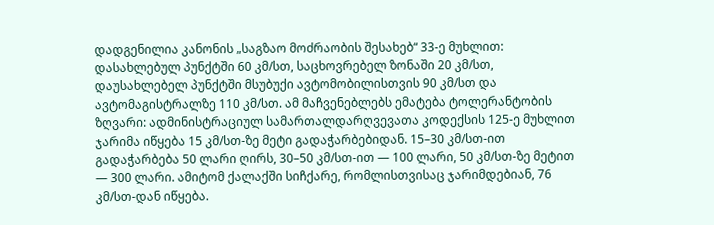დადგენილია კანონის „საგზაო მოძრაობის შესახებ“ 33-ე მუხლით: დასახლებულ პუნქტში 60 კმ/სთ, საცხოვრებელ ზონაში 20 კმ/სთ, დაუსახლებელ პუნქტში მსუბუქი ავტომობილისთვის 90 კმ/სთ და ავტომაგისტრალზე 110 კმ/სთ. ამ მაჩვენებლებს ემატება ტოლერანტობის ზღვარი: ადმინისტრაციულ სამართალდარღვევათა კოდექსის 125-ე მუხლით ჯარიმა იწყება 15 კმ/სთ-ზე მეტი გადაჭარბებიდან. 15–30 კმ/სთ-ით გადაჭარბება 50 ლარი ღირს, 30–50 კმ/სთ-ით — 100 ლარი, 50 კმ/სთ-ზე მეტით — 300 ლარი. ამიტომ ქალაქში სიჩქარე, რომლისთვისაც ჯარიმდებიან, 76 კმ/სთ-დან იწყება.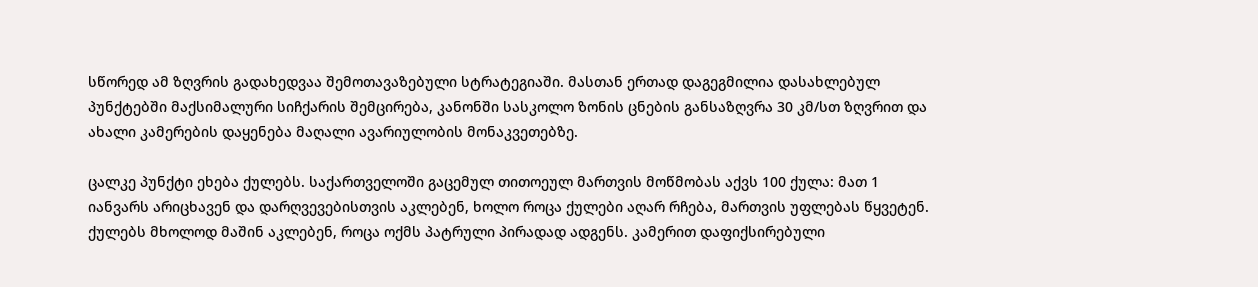სწორედ ამ ზღვრის გადახედვაა შემოთავაზებული სტრატეგიაში. მასთან ერთად დაგეგმილია დასახლებულ პუნქტებში მაქსიმალური სიჩქარის შემცირება, კანონში სასკოლო ზონის ცნების განსაზღვრა 30 კმ/სთ ზღვრით და ახალი კამერების დაყენება მაღალი ავარიულობის მონაკვეთებზე.

ცალკე პუნქტი ეხება ქულებს. საქართველოში გაცემულ თითოეულ მართვის მოწმობას აქვს 100 ქულა: მათ 1 იანვარს არიცხავენ და დარღვევებისთვის აკლებენ, ხოლო როცა ქულები აღარ რჩება, მართვის უფლებას წყვეტენ. ქულებს მხოლოდ მაშინ აკლებენ, როცა ოქმს პატრული პირადად ადგენს. კამერით დაფიქსირებული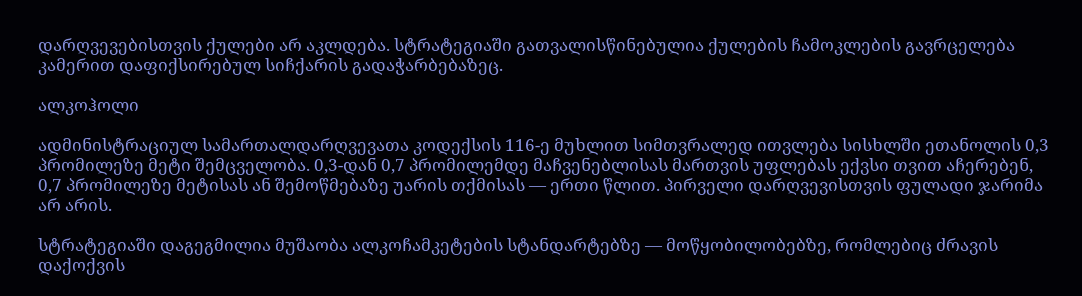დარღვევებისთვის ქულები არ აკლდება. სტრატეგიაში გათვალისწინებულია ქულების ჩამოკლების გავრცელება კამერით დაფიქსირებულ სიჩქარის გადაჭარბებაზეც.

ალკოჰოლი

ადმინისტრაციულ სამართალდარღვევათა კოდექსის 116-ე მუხლით სიმთვრალედ ითვლება სისხლში ეთანოლის 0,3 პრომილეზე მეტი შემცველობა. 0,3-დან 0,7 პრომილემდე მაჩვენებლისას მართვის უფლებას ექვსი თვით აჩერებენ, 0,7 პრომილეზე მეტისას ან შემოწმებაზე უარის თქმისას — ერთი წლით. პირველი დარღვევისთვის ფულადი ჯარიმა არ არის.

სტრატეგიაში დაგეგმილია მუშაობა ალკოჩამკეტების სტანდარტებზე — მოწყობილობებზე, რომლებიც ძრავის დაქოქვის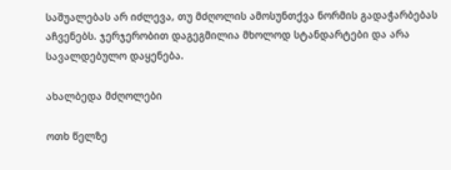საშუალებას არ იძლევა, თუ მძღოლის ამოსუნთქვა ნორმის გადაჭარბებას აჩვენებს. ჯერჯერობით დაგეგმილია მხოლოდ სტანდარტები და არა სავალდებულო დაყენება.

ახალბედა მძღოლები

ოთხ წელზე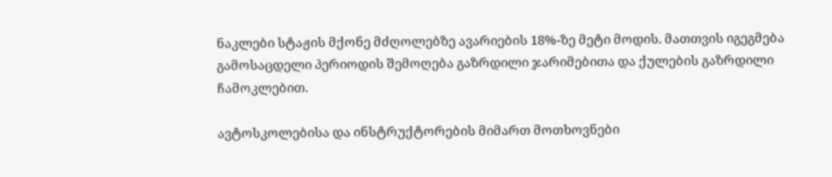ნაკლები სტაჟის მქონე მძღოლებზე ავარიების 18%-ზე მეტი მოდის. მათთვის იგეგმება გამოსაცდელი პერიოდის შემოღება გაზრდილი ჯარიმებითა და ქულების გაზრდილი ჩამოკლებით.

ავტოსკოლებისა და ინსტრუქტორების მიმართ მოთხოვნები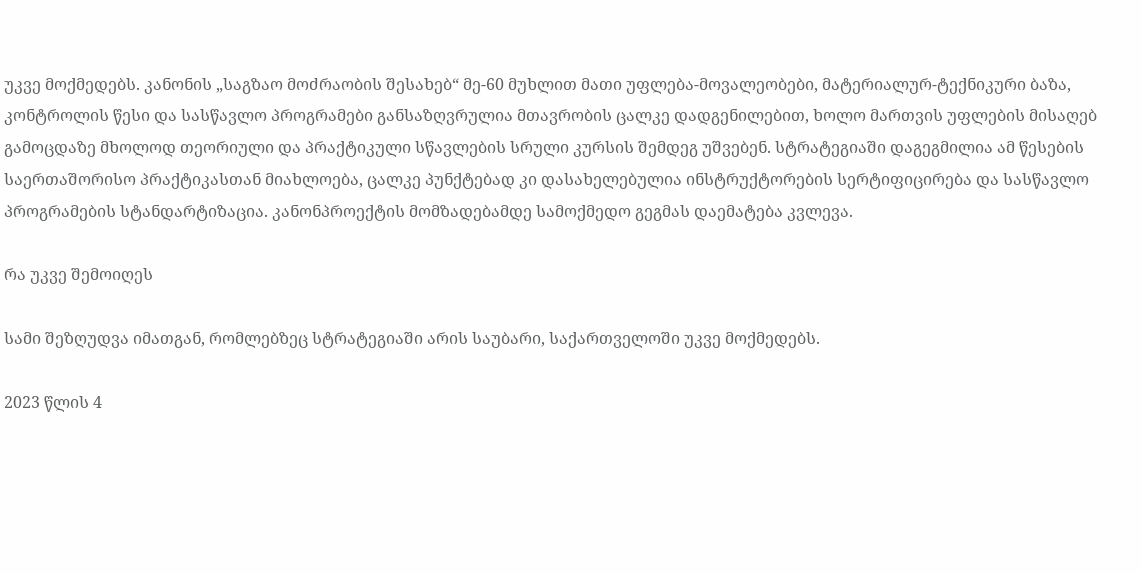უკვე მოქმედებს. კანონის „საგზაო მოძრაობის შესახებ“ მე-60 მუხლით მათი უფლება-მოვალეობები, მატერიალურ-ტექნიკური ბაზა, კონტროლის წესი და სასწავლო პროგრამები განსაზღვრულია მთავრობის ცალკე დადგენილებით, ხოლო მართვის უფლების მისაღებ გამოცდაზე მხოლოდ თეორიული და პრაქტიკული სწავლების სრული კურსის შემდეგ უშვებენ. სტრატეგიაში დაგეგმილია ამ წესების საერთაშორისო პრაქტიკასთან მიახლოება, ცალკე პუნქტებად კი დასახელებულია ინსტრუქტორების სერტიფიცირება და სასწავლო პროგრამების სტანდარტიზაცია. კანონპროექტის მომზადებამდე სამოქმედო გეგმას დაემატება კვლევა.

რა უკვე შემოიღეს

სამი შეზღუდვა იმათგან, რომლებზეც სტრატეგიაში არის საუბარი, საქართველოში უკვე მოქმედებს.

2023 წლის 4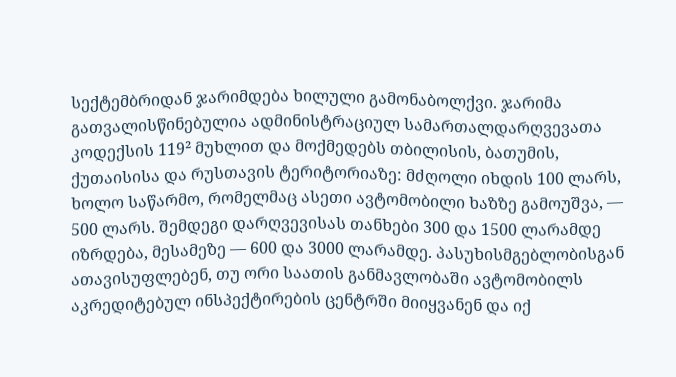სექტემბრიდან ჯარიმდება ხილული გამონაბოლქვი. ჯარიმა გათვალისწინებულია ადმინისტრაციულ სამართალდარღვევათა კოდექსის 119² მუხლით და მოქმედებს თბილისის, ბათუმის, ქუთაისისა და რუსთავის ტერიტორიაზე: მძღოლი იხდის 100 ლარს, ხოლო საწარმო, რომელმაც ასეთი ავტომობილი ხაზზე გამოუშვა, — 500 ლარს. შემდეგი დარღვევისას თანხები 300 და 1500 ლარამდე იზრდება, მესამეზე — 600 და 3000 ლარამდე. პასუხისმგებლობისგან ათავისუფლებენ, თუ ორი საათის განმავლობაში ავტომობილს აკრედიტებულ ინსპექტირების ცენტრში მიიყვანენ და იქ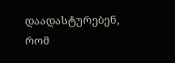დაადასტურებენ, რომ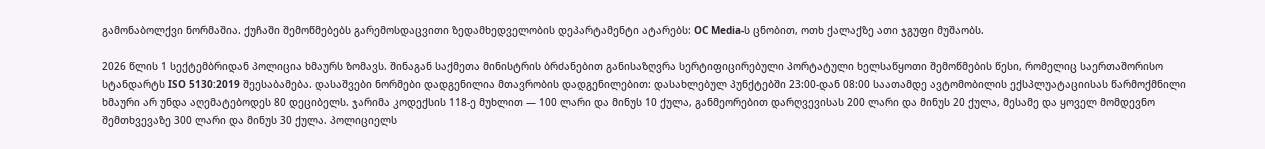გამონაბოლქვი ნორმაშია. ქუჩაში შემოწმებებს გარემოსდაცვითი ზედამხედველობის დეპარტამენტი ატარებს: OC Media-ს ცნობით, ოთხ ქალაქზე ათი ჯგუფი მუშაობს.

2026 წლის 1 სექტემბრიდან პოლიცია ხმაურს ზომავს. შინაგან საქმეთა მინისტრის ბრძანებით განისაზღვრა სერტიფიცირებული პორტატული ხელსაწყოთი შემოწმების წესი, რომელიც საერთაშორისო სტანდარტს ISO 5130:2019 შეესაბამება. დასაშვები ნორმები დადგენილია მთავრობის დადგენილებით: დასახლებულ პუნქტებში 23:00-დან 08:00 საათამდე ავტომობილის ექსპლუატაციისას წარმოქმნილი ხმაური არ უნდა აღემატებოდეს 80 დეციბელს. ჯარიმა კოდექსის 118-ე მუხლით — 100 ლარი და მინუს 10 ქულა, განმეორებით დარღვევისას 200 ლარი და მინუს 20 ქულა, მესამე და ყოველ მომდევნო შემთხვევაზე 300 ლარი და მინუს 30 ქულა. პოლიციელს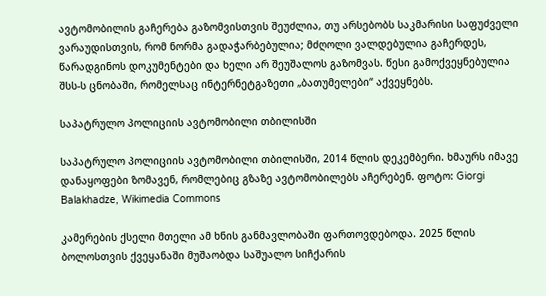ავტომობილის გაჩერება გაზომვისთვის შეუძლია, თუ არსებობს საკმარისი საფუძველი ვარაუდისთვის, რომ ნორმა გადაჭარბებულია; მძღოლი ვალდებულია გაჩერდეს, წარადგინოს დოკუმენტები და ხელი არ შეუშალოს გაზომვას. წესი გამოქვეყნებულია შსს-ს ცნობაში, რომელსაც ინტერნეტგაზეთი „ბათუმელები“ აქვეყნებს.

საპატრულო პოლიციის ავტომობილი თბილისში

საპატრულო პოლიციის ავტომობილი თბილისში, 2014 წლის დეკემბერი. ხმაურს იმავე დანაყოფები ზომავენ, რომლებიც გზაზე ავტომობილებს აჩერებენ. ფოტო: Giorgi Balakhadze, Wikimedia Commons

კამერების ქსელი მთელი ამ ხნის განმავლობაში ფართოვდებოდა. 2025 წლის ბოლოსთვის ქვეყანაში მუშაობდა საშუალო სიჩქარის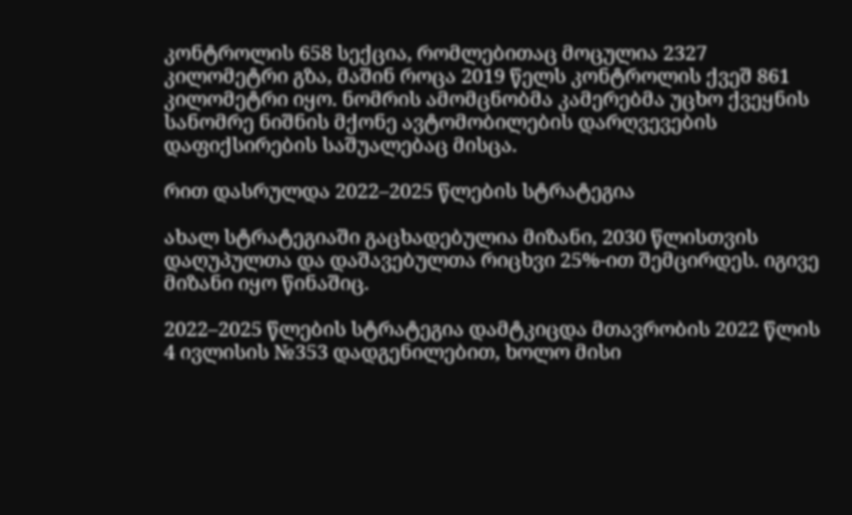კონტროლის 658 სექცია, რომლებითაც მოცულია 2327 კილომეტრი გზა, მაშინ როცა 2019 წელს კონტროლის ქვეშ 861 კილომეტრი იყო. ნომრის ამომცნობმა კამერებმა უცხო ქვეყნის სანომრე ნიშნის მქონე ავტომობილების დარღვევების დაფიქსირების საშუალებაც მისცა.

რით დასრულდა 2022–2025 წლების სტრატეგია

ახალ სტრატეგიაში გაცხადებულია მიზანი, 2030 წლისთვის დაღუპულთა და დაშავებულთა რიცხვი 25%-ით შემცირდეს. იგივე მიზანი იყო წინაშიც.

2022–2025 წლების სტრატეგია დამტკიცდა მთავრობის 2022 წლის 4 ივლისის №353 დადგენილებით, ხოლო მისი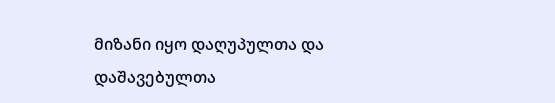მიზანი იყო დაღუპულთა და დაშავებულთა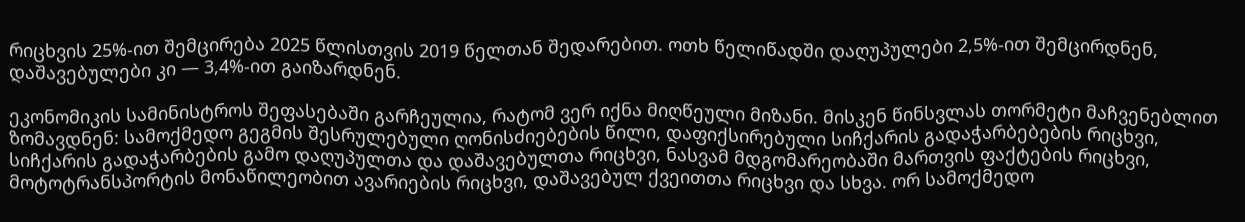რიცხვის 25%-ით შემცირება 2025 წლისთვის 2019 წელთან შედარებით. ოთხ წელიწადში დაღუპულები 2,5%-ით შემცირდნენ, დაშავებულები კი — 3,4%-ით გაიზარდნენ.

ეკონომიკის სამინისტროს შეფასებაში გარჩეულია, რატომ ვერ იქნა მიღწეული მიზანი. მისკენ წინსვლას თორმეტი მაჩვენებლით ზომავდნენ: სამოქმედო გეგმის შესრულებული ღონისძიებების წილი, დაფიქსირებული სიჩქარის გადაჭარბებების რიცხვი, სიჩქარის გადაჭარბების გამო დაღუპულთა და დაშავებულთა რიცხვი, ნასვამ მდგომარეობაში მართვის ფაქტების რიცხვი, მოტოტრანსპორტის მონაწილეობით ავარიების რიცხვი, დაშავებულ ქვეითთა რიცხვი და სხვა. ორ სამოქმედო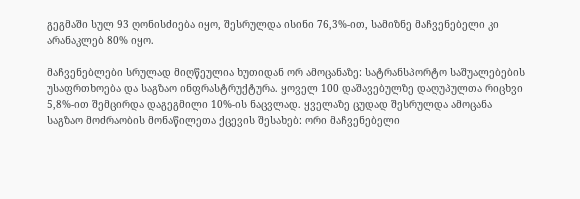გეგმაში სულ 93 ღონისძიება იყო, შესრულდა ისინი 76,3%-ით, სამიზნე მაჩვენებელი კი არანაკლებ 80% იყო.

მაჩვენებლები სრულად მიღწეულია ხუთიდან ორ ამოცანაზე: სატრანსპორტო საშუალებების უსაფრთხოება და საგზაო ინფრასტრუქტურა. ყოველ 100 დაშავებულზე დაღუპულთა რიცხვი 5,8%-ით შემცირდა დაგეგმილი 10%-ის ნაცვლად. ყველაზე ცუდად შესრულდა ამოცანა საგზაო მოძრაობის მონაწილეთა ქცევის შესახებ: ორი მაჩვენებელი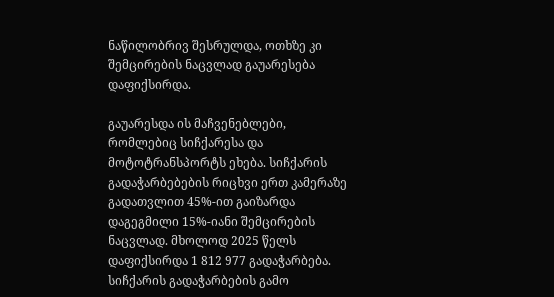ნაწილობრივ შესრულდა, ოთხზე კი შემცირების ნაცვლად გაუარესება დაფიქსირდა.

გაუარესდა ის მაჩვენებლები, რომლებიც სიჩქარესა და მოტოტრანსპორტს ეხება. სიჩქარის გადაჭარბებების რიცხვი ერთ კამერაზე გადათვლით 45%-ით გაიზარდა დაგეგმილი 15%-იანი შემცირების ნაცვლად. მხოლოდ 2025 წელს დაფიქსირდა 1 812 977 გადაჭარბება. სიჩქარის გადაჭარბების გამო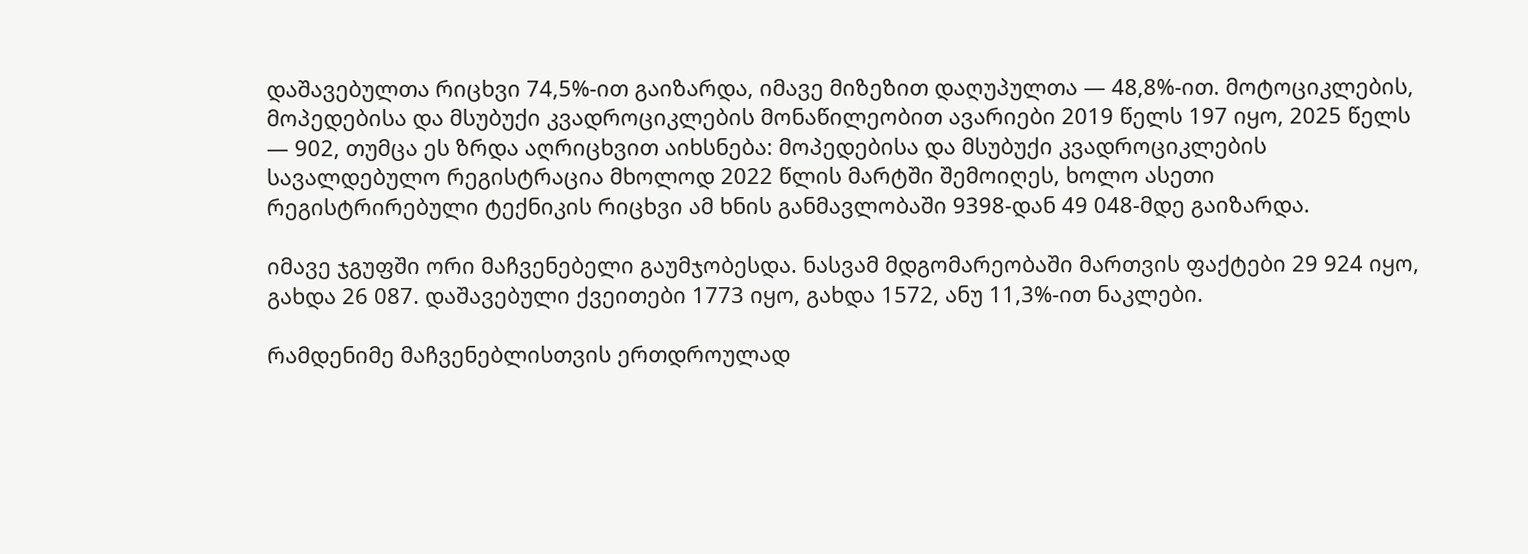დაშავებულთა რიცხვი 74,5%-ით გაიზარდა, იმავე მიზეზით დაღუპულთა — 48,8%-ით. მოტოციკლების, მოპედებისა და მსუბუქი კვადროციკლების მონაწილეობით ავარიები 2019 წელს 197 იყო, 2025 წელს — 902, თუმცა ეს ზრდა აღრიცხვით აიხსნება: მოპედებისა და მსუბუქი კვადროციკლების სავალდებულო რეგისტრაცია მხოლოდ 2022 წლის მარტში შემოიღეს, ხოლო ასეთი რეგისტრირებული ტექნიკის რიცხვი ამ ხნის განმავლობაში 9398-დან 49 048-მდე გაიზარდა.

იმავე ჯგუფში ორი მაჩვენებელი გაუმჯობესდა. ნასვამ მდგომარეობაში მართვის ფაქტები 29 924 იყო, გახდა 26 087. დაშავებული ქვეითები 1773 იყო, გახდა 1572, ანუ 11,3%-ით ნაკლები.

რამდენიმე მაჩვენებლისთვის ერთდროულად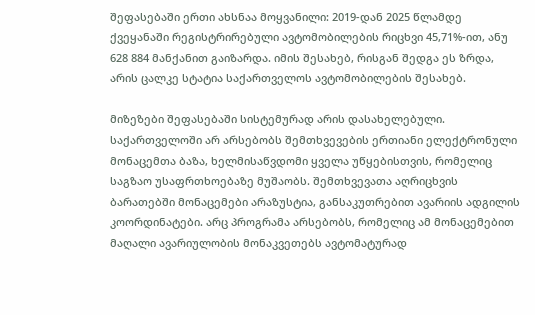შეფასებაში ერთი ახსნაა მოყვანილი: 2019-დან 2025 წლამდე ქვეყანაში რეგისტრირებული ავტომობილების რიცხვი 45,71%-ით, ანუ 628 884 მანქანით გაიზარდა. იმის შესახებ, რისგან შედგა ეს ზრდა, არის ცალკე სტატია საქართველოს ავტომობილების შესახებ.

მიზეზები შეფასებაში სისტემურად არის დასახელებული. საქართველოში არ არსებობს შემთხვევების ერთიანი ელექტრონული მონაცემთა ბაზა, ხელმისაწვდომი ყველა უწყებისთვის, რომელიც საგზაო უსაფრთხოებაზე მუშაობს. შემთხვევათა აღრიცხვის ბარათებში მონაცემები არაზუსტია, განსაკუთრებით ავარიის ადგილის კოორდინატები. არც პროგრამა არსებობს, რომელიც ამ მონაცემებით მაღალი ავარიულობის მონაკვეთებს ავტომატურად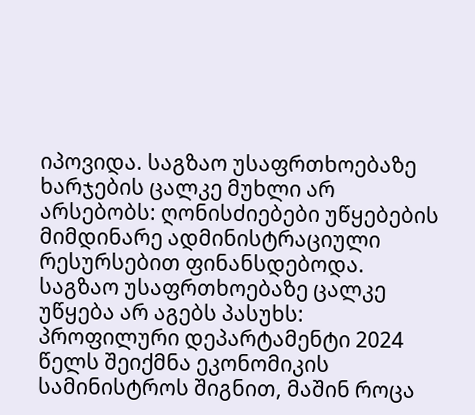იპოვიდა. საგზაო უსაფრთხოებაზე ხარჯების ცალკე მუხლი არ არსებობს: ღონისძიებები უწყებების მიმდინარე ადმინისტრაციული რესურსებით ფინანსდებოდა. საგზაო უსაფრთხოებაზე ცალკე უწყება არ აგებს პასუხს: პროფილური დეპარტამენტი 2024 წელს შეიქმნა ეკონომიკის სამინისტროს შიგნით, მაშინ როცა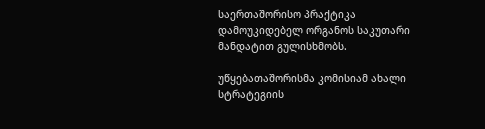საერთაშორისო პრაქტიკა დამოუკიდებელ ორგანოს საკუთარი მანდატით გულისხმობს.

უწყებათაშორისმა კომისიამ ახალი სტრატეგიის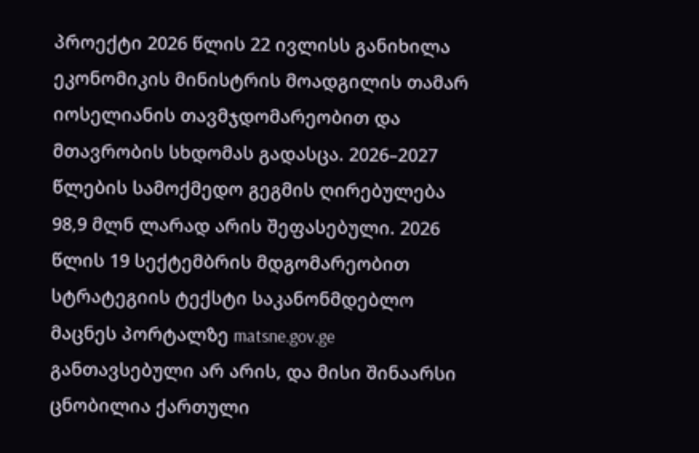პროექტი 2026 წლის 22 ივლისს განიხილა ეკონომიკის მინისტრის მოადგილის თამარ იოსელიანის თავმჯდომარეობით და მთავრობის სხდომას გადასცა. 2026–2027 წლების სამოქმედო გეგმის ღირებულება 98,9 მლნ ლარად არის შეფასებული. 2026 წლის 19 სექტემბრის მდგომარეობით სტრატეგიის ტექსტი საკანონმდებლო მაცნეს პორტალზე matsne.gov.ge განთავსებული არ არის, და მისი შინაარსი ცნობილია ქართული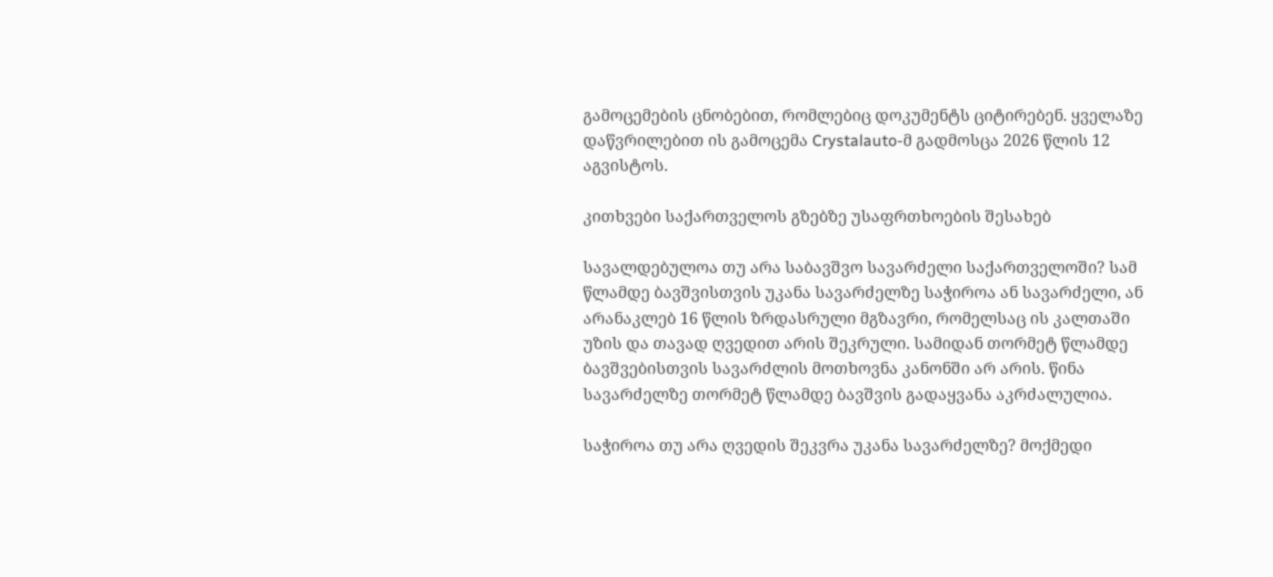გამოცემების ცნობებით, რომლებიც დოკუმენტს ციტირებენ. ყველაზე დაწვრილებით ის გამოცემა Crystalauto-მ გადმოსცა 2026 წლის 12 აგვისტოს.

კითხვები საქართველოს გზებზე უსაფრთხოების შესახებ

სავალდებულოა თუ არა საბავშვო სავარძელი საქართველოში? სამ წლამდე ბავშვისთვის უკანა სავარძელზე საჭიროა ან სავარძელი, ან არანაკლებ 16 წლის ზრდასრული მგზავრი, რომელსაც ის კალთაში უზის და თავად ღვედით არის შეკრული. სამიდან თორმეტ წლამდე ბავშვებისთვის სავარძლის მოთხოვნა კანონში არ არის. წინა სავარძელზე თორმეტ წლამდე ბავშვის გადაყვანა აკრძალულია.

საჭიროა თუ არა ღვედის შეკვრა უკანა სავარძელზე? მოქმედი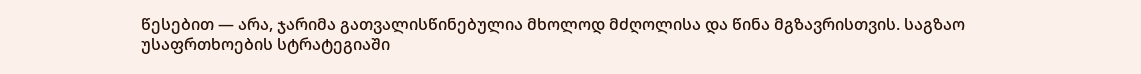წესებით — არა, ჯარიმა გათვალისწინებულია მხოლოდ მძღოლისა და წინა მგზავრისთვის. საგზაო უსაფრთხოების სტრატეგიაში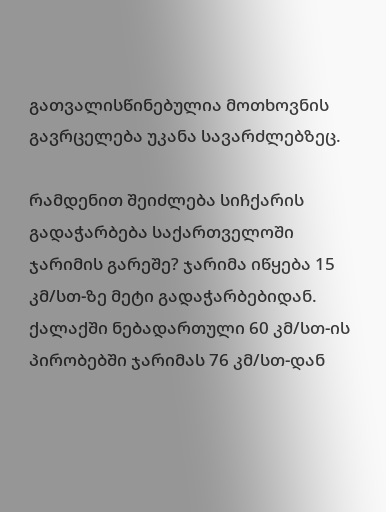გათვალისწინებულია მოთხოვნის გავრცელება უკანა სავარძლებზეც.

რამდენით შეიძლება სიჩქარის გადაჭარბება საქართველოში ჯარიმის გარეშე? ჯარიმა იწყება 15 კმ/სთ-ზე მეტი გადაჭარბებიდან. ქალაქში ნებადართული 60 კმ/სთ-ის პირობებში ჯარიმას 76 კმ/სთ-დან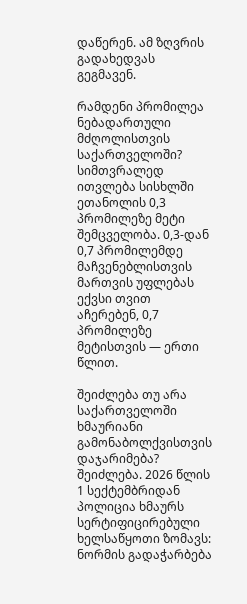დაწერენ. ამ ზღვრის გადახედვას გეგმავენ.

რამდენი პრომილეა ნებადართული მძღოლისთვის საქართველოში? სიმთვრალედ ითვლება სისხლში ეთანოლის 0,3 პრომილეზე მეტი შემცველობა. 0,3-დან 0,7 პრომილემდე მაჩვენებლისთვის მართვის უფლებას ექვსი თვით აჩერებენ, 0,7 პრომილეზე მეტისთვის — ერთი წლით.

შეიძლება თუ არა საქართველოში ხმაურიანი გამონაბოლქვისთვის დაჯარიმება? შეიძლება. 2026 წლის 1 სექტემბრიდან პოლიცია ხმაურს სერტიფიცირებული ხელსაწყოთი ზომავს: ნორმის გადაჭარბება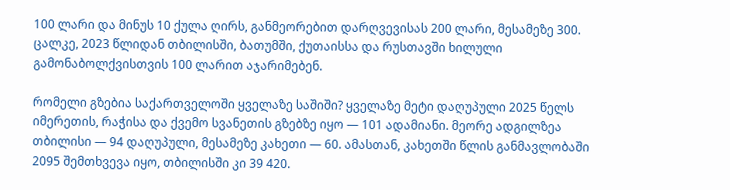100 ლარი და მინუს 10 ქულა ღირს, განმეორებით დარღვევისას 200 ლარი, მესამეზე 300. ცალკე, 2023 წლიდან თბილისში, ბათუმში, ქუთაისსა და რუსთავში ხილული გამონაბოლქვისთვის 100 ლარით აჯარიმებენ.

რომელი გზებია საქართველოში ყველაზე საშიში? ყველაზე მეტი დაღუპული 2025 წელს იმერეთის, რაჭისა და ქვემო სვანეთის გზებზე იყო — 101 ადამიანი. მეორე ადგილზეა თბილისი — 94 დაღუპული, მესამეზე კახეთი — 60. ამასთან, კახეთში წლის განმავლობაში 2095 შემთხვევა იყო, თბილისში კი 39 420.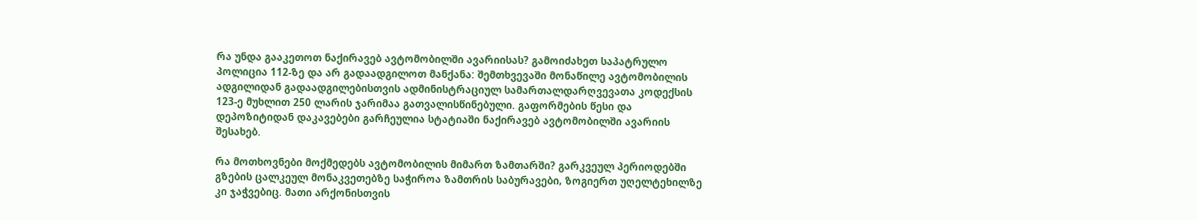რა უნდა გააკეთოთ ნაქირავებ ავტომობილში ავარიისას? გამოიძახეთ საპატრულო პოლიცია 112-ზე და არ გადაადგილოთ მანქანა: შემთხვევაში მონაწილე ავტომობილის ადგილიდან გადაადგილებისთვის ადმინისტრაციულ სამართალდარღვევათა კოდექსის 123-ე მუხლით 250 ლარის ჯარიმაა გათვალისწინებული. გაფორმების წესი და დეპოზიტიდან დაკავებები გარჩეულია სტატიაში ნაქირავებ ავტომობილში ავარიის შესახებ.

რა მოთხოვნები მოქმედებს ავტომობილის მიმართ ზამთარში? გარკვეულ პერიოდებში გზების ცალკეულ მონაკვეთებზე საჭიროა ზამთრის საბურავები, ზოგიერთ უღელტეხილზე კი ჯაჭვებიც. მათი არქონისთვის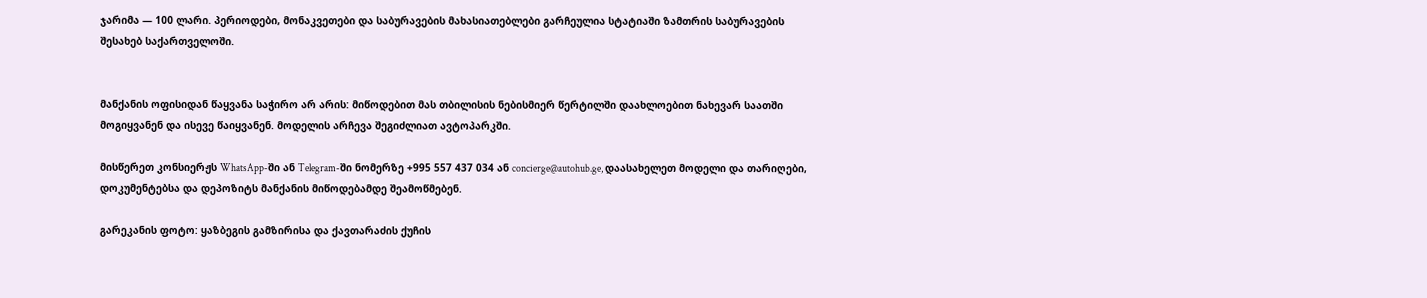ჯარიმა — 100 ლარი. პერიოდები, მონაკვეთები და საბურავების მახასიათებლები გარჩეულია სტატიაში ზამთრის საბურავების შესახებ საქართველოში.


მანქანის ოფისიდან წაყვანა საჭირო არ არის: მიწოდებით მას თბილისის ნებისმიერ წერტილში დაახლოებით ნახევარ საათში მოგიყვანენ და ისევე წაიყვანენ. მოდელის არჩევა შეგიძლიათ ავტოპარკში.

მისწერეთ კონსიერჟს WhatsApp-ში ან Telegram-ში ნომერზე +995 557 437 034 ან concierge@autohub.ge, დაასახელეთ მოდელი და თარიღები, დოკუმენტებსა და დეპოზიტს მანქანის მიწოდებამდე შეამოწმებენ.

გარეკანის ფოტო: ყაზბეგის გამზირისა და ქავთარაძის ქუჩის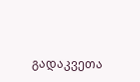გადაკვეთა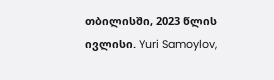თბილისში, 2023 წლის ივლისი. Yuri Samoylov,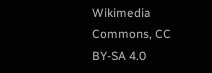Wikimedia Commons, CC BY-SA 4.0